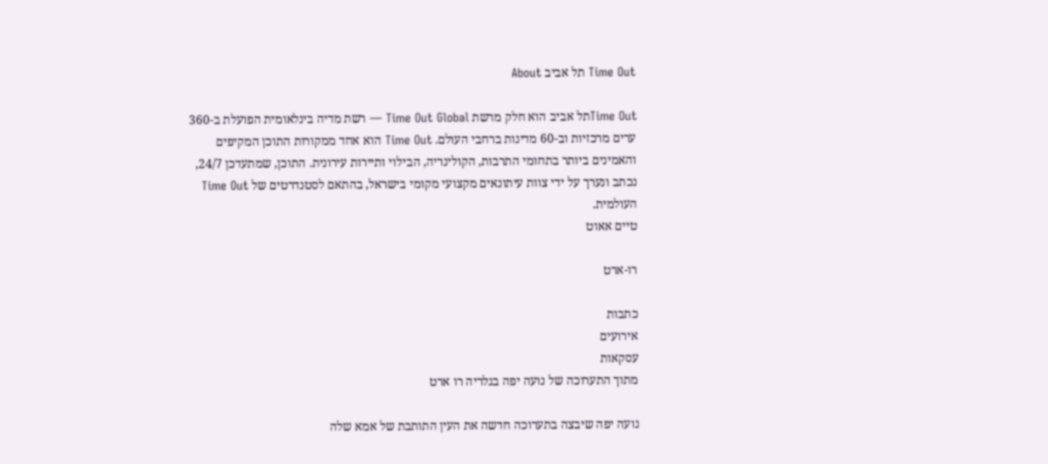Time Out תל אביב About

Time Outתל אביב הוא חלק מרשת Time Out Global — רשת מדיה בינלאומית הפועלת ב-360 ערים מרכזיות וב-60 מדינות ברחבי העולם. Time Out הוא אחד ממקורות התוכן המקיפים והאמינים ביותר בתחומי התרבות, הקולינריה, הבילוי ותיירות עירונית. התוכן, שמתעדכן 24/7, נכתב ונערך על ידי צוות עיתונאים מקצועי מקומי בישראל, בהתאם לסטנדרטים של Time Out העולמית.
טיים אאוט

רו-ארט

כתבות
אירועים
עסקאות
מתוך התערוכה של נועה יפה בגלריה רו ארט

נועה יפה שיבצה בתערוכה חדשה את העין התותבת של אמא שלה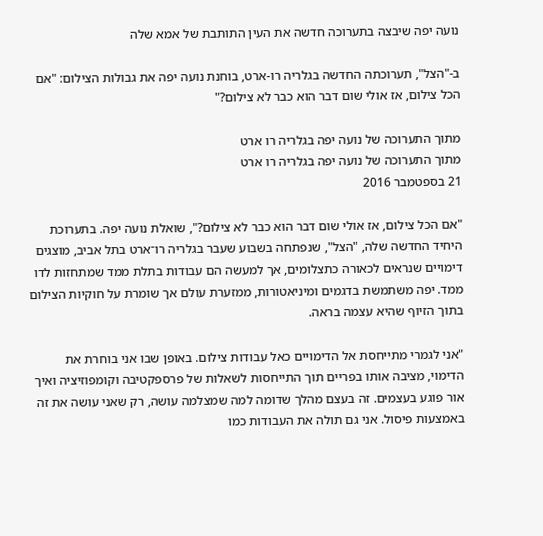נועה יפה שיבצה בתערוכה חדשה את העין התותבת של אמא שלה

ב-"הצל", תערוכתה החדשה בגלריה רו-ארט, בוחנת נועה יפה את גבולות הצילום: "אם הכל צילום, אז אולי שום דבר הוא כבר לא צילום?"

מתוך התערוכה של נועה יפה בגלריה רו ארט
מתוך התערוכה של נועה יפה בגלריה רו ארט
21 בספטמבר 2016

"אם הכל צילום, אז אולי שום דבר הוא כבר לא צילום?", שואלת נועה יפה. בתערוכת היחיד החדשה שלה, "הצל", שנפתחה בשבוע שעבר בגלריה רו־ארט בתל אביב, מוצגים דימויים שנראים לכאורה כתצלומים, אך למעשה הם עבודות בתלת ממד שמתחזות לדו ממד. יפה משתמשת בדגמים ומיניאטורות, ממזערת עולם אך שומרת על חוקיות הצילום בתוך הזיוף שהיא עצמה בראה.

"אני לגמרי מתייחסת אל הדימויים כאל עבודות צילום. באופן שבו אני בוחרת את הדימוי, מציבה אותו בפריים תוך התייחסות לשאלות של פרספקטיבה וקומפוזיציה ואיך אור פוגע בעצמים. זה בעצם מהלך שדומה למה שמצלמה עושה, רק שאני עושה את זה באמצעות פיסול. אני גם תולה את העבודות כמו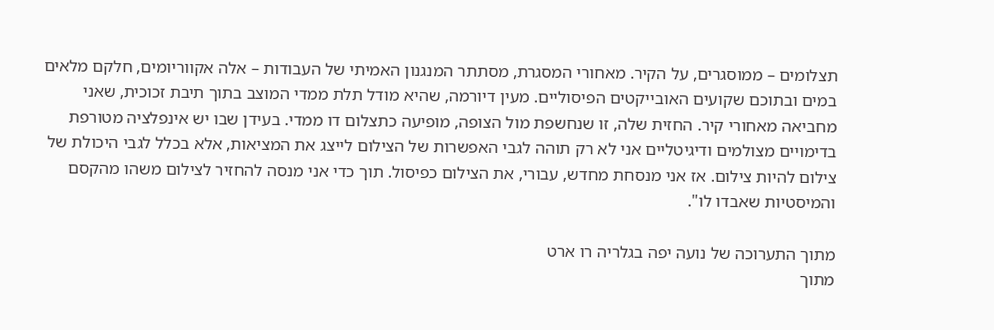תצלומים – ממוסגרים, על הקיר. מאחורי המסגרת, מסתתר המנגנון האמיתי של העבודות – אלה אקווריומים, חלקם מלאים במים ובתוכם שקועים האובייקטים הפיסוליים. מעין דיורמה, שהיא מודל תלת ממדי המוצב בתוך תיבת זכוכית, שאני מחביאה מאחורי קיר. החזית שלה, זו שנחשפת מול הצופה, מופיעה כתצלום דו ממדי. בעידן שבו יש אינפלציה מטורפת בדימויים מצולמים ודיגיטליים אני לא רק תוהה לגבי האפשרות של הצילום לייצג את המציאות, אלא בכלל לגבי היכולת של צילום להיות צילום. אז אני מנסחת מחדש, עבורי, את הצילום כפיסול. תוך כדי אני מנסה להחזיר לצילום משהו מהקסם והמיסטיות שאבדו לו".

מתוך התערוכה של נועה יפה בגלריה רו ארט
מתוך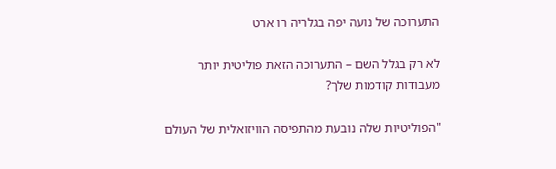התערוכה של נועה יפה בגלריה רו ארט

לא רק בגלל השם – התערוכה הזאת פוליטית יותר מעבודות קודמות שלך?

"הפוליטיות שלה נובעת מהתפיסה הוויזואלית של העולם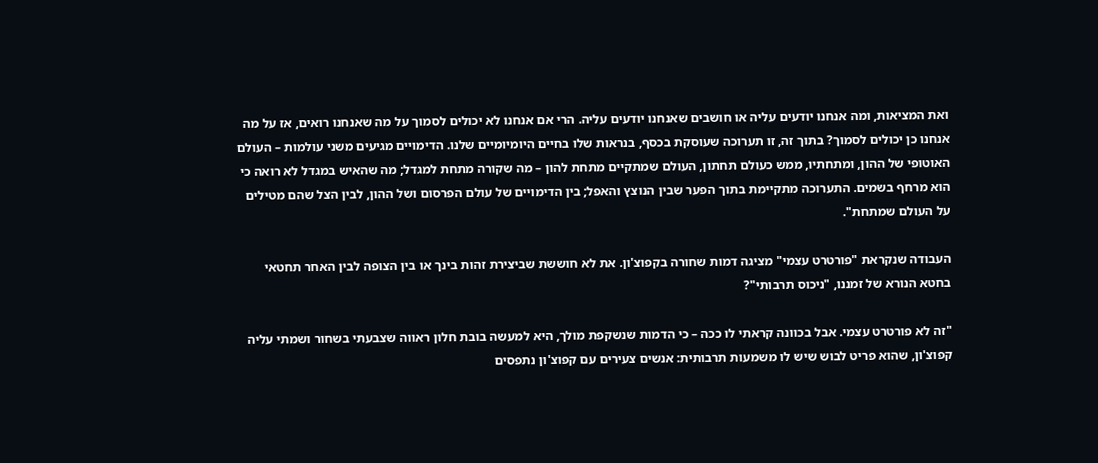ואת המציאות, ומה אנחנו יודעים עליה או חושבים שאנחנו יודעים עליה. הרי אם אנחנו לא יכולים לסמוך על מה שאנחנו רואים, אז על מה אנחנו כן יכולים לסמוך? בתוך זה, זו תערוכה שעוסקת בכסף, בנראות שלו בחיים היומיומיים שלנו. הדימויים מגיעים משני עולמות – העולם האוטופי של ההון, ומתחתיו, ממש כעולם תחתון, העולם שמתקיים מתחת להון – מה שקורה מתחת למגדל; מה שהאיש במגדל לא רואה כי הוא מרחף בשמים. התערוכה מתקיימת בתוך הפער שבין הנוצץ והאפל; בין הדימויים של עולם הפרסום ושל ההון, לבין הצל שהם מטילים על העולם שמתחת".

העבודה שנקראת "פורטרט עצמי" מציגה דמות שחורה בקפוצ'ון. את לא חוששת שביצירת זהות בינך או בין הצופה לבין האחר תחטאי בחטא הנורא של זמננו, "ניכוס תרבותי"?

"זה לא פורטרט עצמי. אבל בכוונה קראתי לו ככה – כי הדמות שנשקפת מולך, היא למעשה בובת חלון ראווה שצבעתי בשחור ושמתי עליה קפוצ'ון, שהוא פריט לבוש שיש לו משמעות תרבותית: אנשים צעירים עם קפוצ'ון נתפסים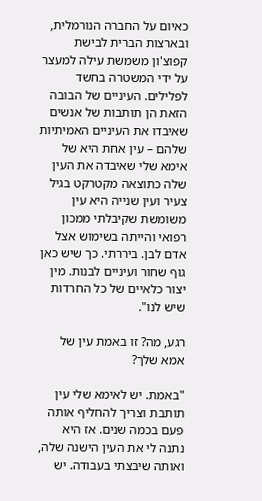כאיום על החברה הנורמלית, ובארצות הברית לבישת קפוצ'ון משמשת עילה למעצר על ידי המשטרה בחשד לפלילים. העיניים של הבובה הזאת הן תותבות של אנשים שאיבדו את העיניים האמיתיות שלהם – עין אחת היא של אימא שלי שאיבדה את העין שלה כתוצאה מקטרקט בגיל צעיר ועין שנייה היא עין משומשת שקיבלתי ממכון רפואי והייתה בשימוש אצל אדם לבן. ביררתי. כך שיש כאן גוף שחור ועיניים לבנות. מין יצור כלאיים של כל החרדות שיש לנו".

רגע, מה? זו באמת עין של אמא שלך?

"באמת. יש לאימא שלי עין תותבת וצריך להחליף אותה פעם בכמה שנים. אז היא נתנה לי את העין הישנה שלה, ואותה שיבצתי בעבודה. יש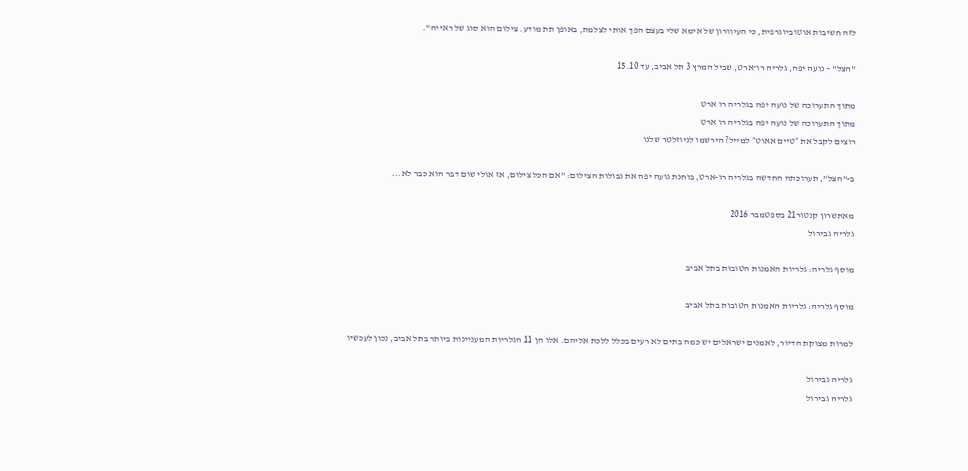לזה חשיבות אוטוביוגרפית, כי העיוורון של אימא שלי בעצם הפך אותי לצלמת, באופן תת מודע. צילום הוא סוג של ראייה".

"הצל" – נועה יפה, גלריה רו־ארט, שביל המרץ 3 תל אביב, עד 15.10

מתוך התערוכה של נועה יפה בגלריה רו ארט
מתוך התערוכה של נועה יפה בגלריה רו ארט
רוצים לקבל את ״טיים אאוט״ למייל? הירשמו לניוזלטר שלנו

ב-"הצל", תערוכתה החדשה בגלריה רו-ארט, בוחנת נועה יפה את גבולות הצילום: "אם הכל צילום, אז אולי שום דבר הוא כבר לא...

מאתשרון קנטור21 בספטמבר 2016
גלריה גבירול

מוסף גלריה: גלריות האמנות הטובות בתל אביב

מוסף גלריה: גלריות האמנות הטובות בתל אביב

למרות מצוקת הדיור, לאמנים ישראלים יש כמה בתים לא רעים בכלל ללכת אליהם. אלו הן 11 הגלריות המעניינות ביותר בתל אביב, נכון לעכשיו

גלריה גבירול
גלריה גבירול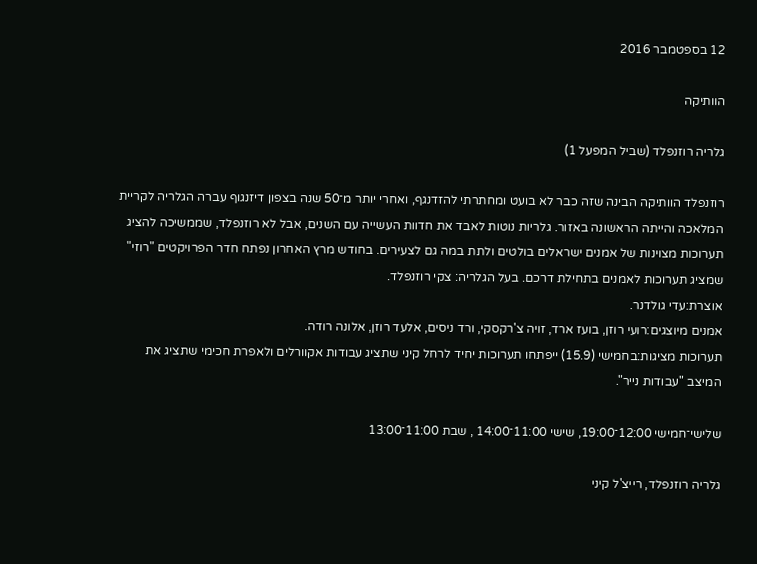12 בספטמבר 2016

הוותיקה

גלריה רוזנפלד (שביל המפעל 1)

רוזנפלד הוותיקה הבינה שזה כבר לא בועט ומחתרתי להזדנגף, ואחרי יותר מ־50 שנה בצפון דיזנגוף עברה הגלריה לקריית המלאכה והייתה הראשונה באזור. גלריות נוטות לאבד את חדוות העשייה עם השנים, אבל לא רוזנפלד, שממשיכה להציג תערוכות מצוינות של אמנים ישראלים בולטים ולתת במה גם לצעירים. בחודש מרץ האחרון נפתח חדר הפרויקטים "רוזי" שמציג תערוכות לאמנים בתחילת דרכם. בעל הגלריה: צקי רוזנפלד.
אוצרת:עדי גולדנר.
אמנים מיוצגים:רועי רוזן, בועז ארד, זויה צ'רקסקי, ורד ניסים, אלעד רוזן, אלונה רודה.
תערוכות מציגות:בחמישי (15.9) ייפתחו תערוכות יחיד לרחל קיני שתציג עבודות אקוורלים ולאפרת חכימי שתציג את המיצב "עבודות נייר".

שלישי־חמישי 12:00־19:00, שישי 11:00־14:00 , שבת 11:00־13:00

גלריה רוזנפלד, רייצ'ל קיני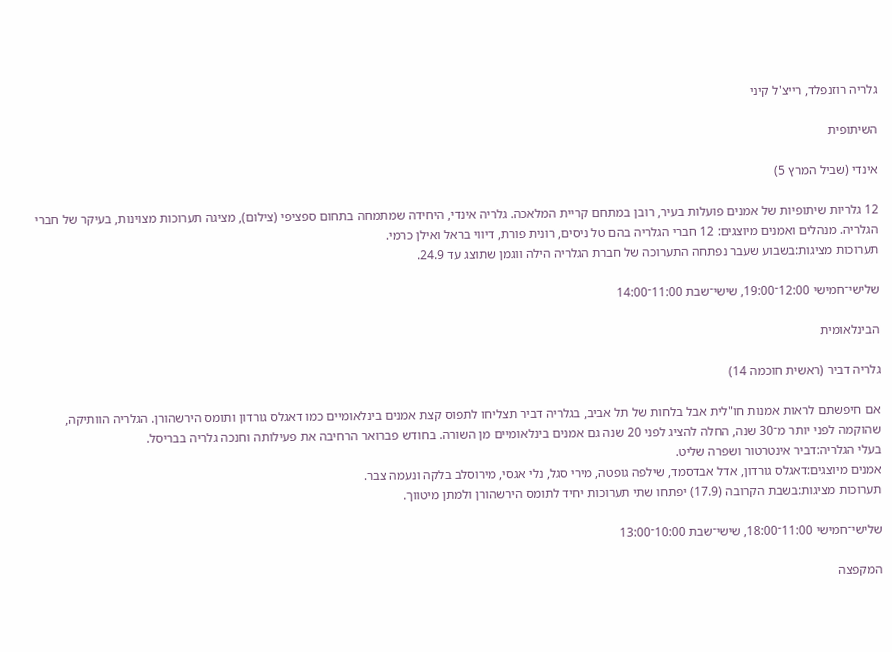גלריה רוזנפלד, רייצ'ל קיני

השיתופית

אינדי (שביל המרץ 5)

12 גלריות שיתופיות של אמנים פועלות בעיר, רובן במתחם קריית המלאכה. גלריה אינדי, היחידה שמתמחה בתחום ספציפי (צילום), מציגה תערוכות מצוינות, בעיקר של חברי הגלריה. מנהלים ואמנים מיוצגים: 12 חברי הגלריה בהם טל ניסים, רונית פורת, דיווי בראל ואילן כרמי.
תערוכות מציגות:בשבוע שעבר נפתחה התערוכה של חברת הגלריה הילה ווגמן שתוצג עד 24.9.

שלישי־חמישי 12:00־19:00, שישי־שבת 11:00־14:00

הבינלאומית

גלריה דביר (ראשית חוכמה 14)

אם חיפשתם לראות אמנות חו"לית אבל בלחות של תל אביב, בגלריה דביר תצליחו לתפוס קצת אמנים בינלאומיים כמו דאגלס גורדון ותומס הירשהורן. הגלריה הוותיקה, שהוקמה לפני יותר מ־30 שנה, החלה להציג לפני 20 שנה גם אמנים בינלאומיים מן השורה. בחודש פברואר הרחיבה את פעילותה וחנכה גלריה בבריסל.
בעלי הגלריה:דביר אינטרטור ושפרה שליט.
אמנים מיוצגים:דאגלס גורדון, אדל אבדסמד, שילפה גופטה, מירי סגל, נלי אגסי, מירוסלב בלקה ונעמה צבר.
תערוכות מציגות:בשבת הקרובה (17.9) יפתחו שתי תערוכות יחיד לתומס הירשהורן ולמתן מיטווך.

שלישי־חמישי 11:00־18:00, שישי־שבת 10:00־13:00

המקפצה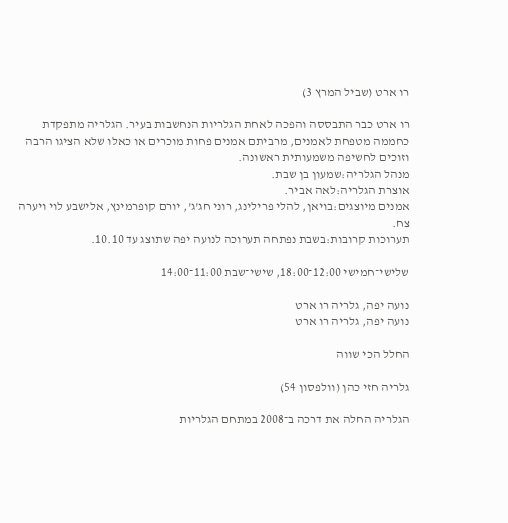רו ארט (שביל המרץ 3)

רו ארט כבר התבססה והפכה לאחת הגלריות הנחשבות בעיר. הגלריה מתפקדת כחממה מטפחת לאמנים, מרביתם אמנים פחות מוכרים או כאלו שלא הציגו הרבה וזוכים לחשיפה משמעותית ראשונה.
מנהל הגלריה:שמעון בן שבת.
אוצרת הגלריה:לאה אביר.
אמנים מיוצגים:בויאן, להלי פרילינג, רוני חג'ג', יורם קופרמינץ, אלישבע לוי ויערה צח.
תערוכות קרובות:בשבת נפתחה תערוכה לנועה יפה שתוצג עד 10.10.

שלישי־חמישי 12:00־18:00, שישי־שבת 11:00־14:00

נועה יפה, גלריה רו ארט
נועה יפה, גלריה רו ארט

החלל הכי שווה

גלריה חזי כהן (וולפסון 54)

הגלריה החלה את דרכה ב־2008 במתחם הגלריות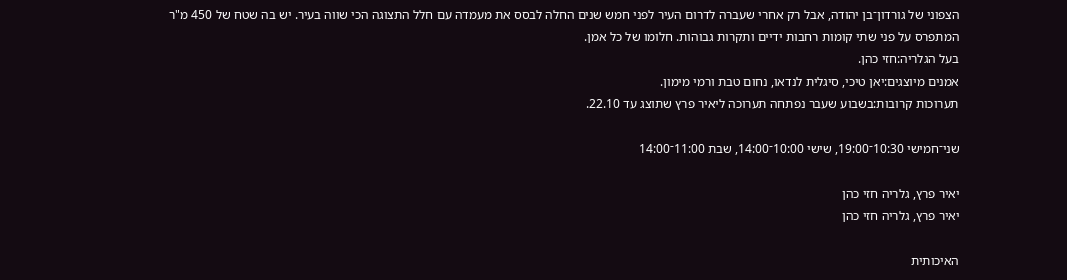הצפוני של גורדון־בן יהודה, אבל רק אחרי שעברה לדרום העיר לפני חמש שנים החלה לבסס את מעמדה עם חלל התצוגה הכי שווה בעיר. יש בה שטח של 450 מ"ר המתפרס על פני שתי קומות רחבות ידיים ותקרות גבוהות. חלומו של כל אמן.
בעל הגלריה:חזי כהן.
אמנים מיוצגים:יאן טיכי, סיגלית לנדאו, נחום טבת ורמי מימון.
תערוכות קרובות:בשבוע שעבר נפתחה תערוכה ליאיר פרץ שתוצג עד 22.10.

שני־חמישי 10:30־19:00, שישי 10:00־14:00, שבת 11:00־14:00

יאיר פרץ, גלריה חזי כהן
יאיר פרץ, גלריה חזי כהן

האיכותית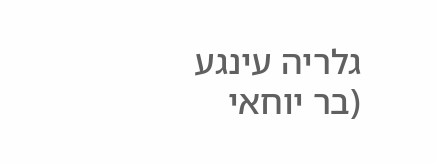גלריה עינגע (בר יוחאי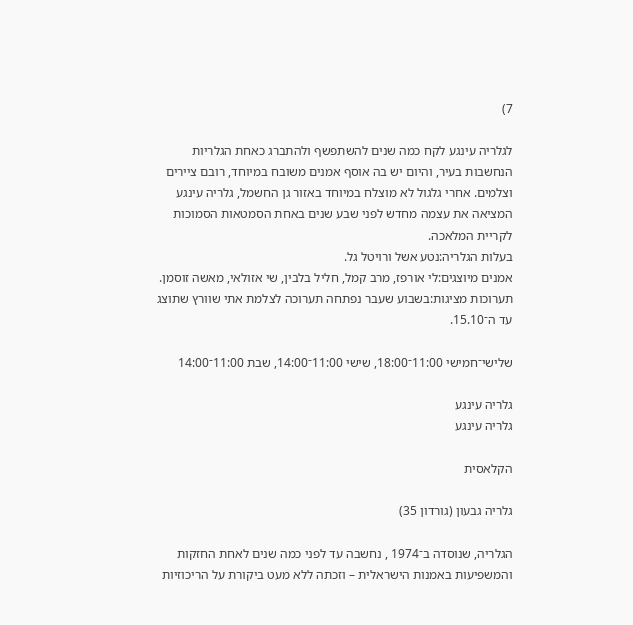7)

לגלריה עינגע לקח כמה שנים להשתפשף ולהתברג כאחת הגלריות הנחשבות בעיר, והיום יש בה אוסף אמנים משובח במיוחד, רובם ציירים וצלמים. אחרי גלגול לא מוצלח במיוחד באזור גן החשמל, גלריה עינגע המציאה את עצמה מחדש לפני שבע שנים באחת הסמטאות הסמוכות לקריית המלאכה.
בעלות הגלריה:נטע אשל ורויטל גל.
אמנים מיוצגים:לי אורפז, מרב קמל, חליל בלבין, שי אזולאי, מאשה זוסמן.
תערוכות מציגות:בשבוע שעבר נפתחה תערוכה לצלמת אתי שוורץ שתוצג עד ה־15.10.

שלישי־חמישי 11:00־18:00, שישי 11:00־14:00, שבת 11:00־14:00

גלריה עינגע
גלריה עינגע

הקלאסית

גלריה גבעון (גורדון 35)

הגלריה, שנוסדה ב־1974 , נחשבה עד לפני כמה שנים לאחת החזקות והמשפיעות באמנות הישראלית – וזכתה ללא מעט ביקורת על הריכוזיות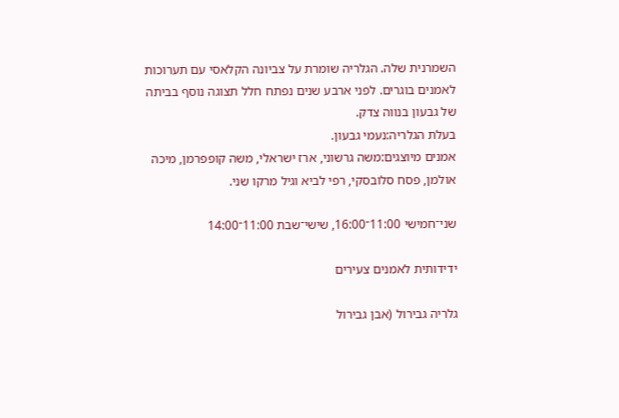השמרנית שלה. הגלריה שומרת על צביונה הקלאסי עם תערוכות לאמנים בוגרים. לפני ארבע שנים נפתח חלל תצוגה נוסף בביתה של גבעון בנווה צדק.
בעלת הגלריה:נעמי גבעון.
אמנים מיוצגים:משה גרשוני, ארז ישראלי, משה קופפרמן, מיכה אולמן, פסח סלובסקי, רפי לביא וגיל מרקו שני.

שני־חמישי 11:00־16:00, שישי־שבת 11:00־14:00

ידידותית לאמנים צעירים

גלריה גבירול (אבן גבירול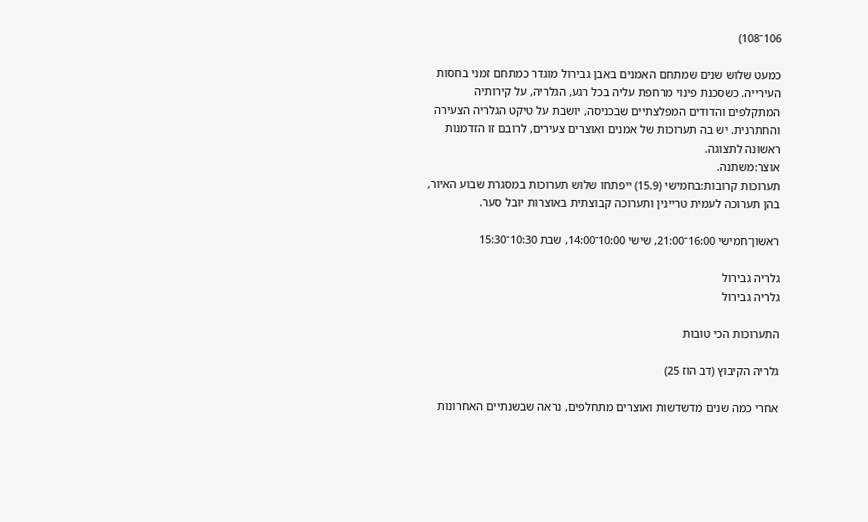106־108)

כמעט שלוש שנים שמתחם האמנים באבן גבירול מוגדר כמתחם זמני בחסות העירייה. כשסכנת פינוי מרחפת עליה בכל רגע, הגלריה, על קירותיה המתקלפים והדודים המפלצתיים שבכניסה, יושבת על טיקט הגלריה הצעירה והחתרנית. יש בה תערוכות של אמנים ואוצרים צעירים, לרובם זו הזדמנות ראשונה לתצוגה.
אוצר:משתנה.
תערוכות קרובות:בחמישי (15.9) ייפתחו שלוש תערוכות במסגרת שבוע האיור, בהן תערוכה לעמית טריינין ותערוכה קבוצתית באוצרות יובל סער.

ראשון־חמישי 16:00־21:00, שישי 10:00־14:00, שבת 10:30־15:30

גלריה גבירול
גלריה גבירול

התערוכות הכי טובות

גלריה הקיבוץ (דב הוז 25)

אחרי כמה שנים מדשדשות ואוצרים מתחלפים, נראה שבשנתיים האחרונות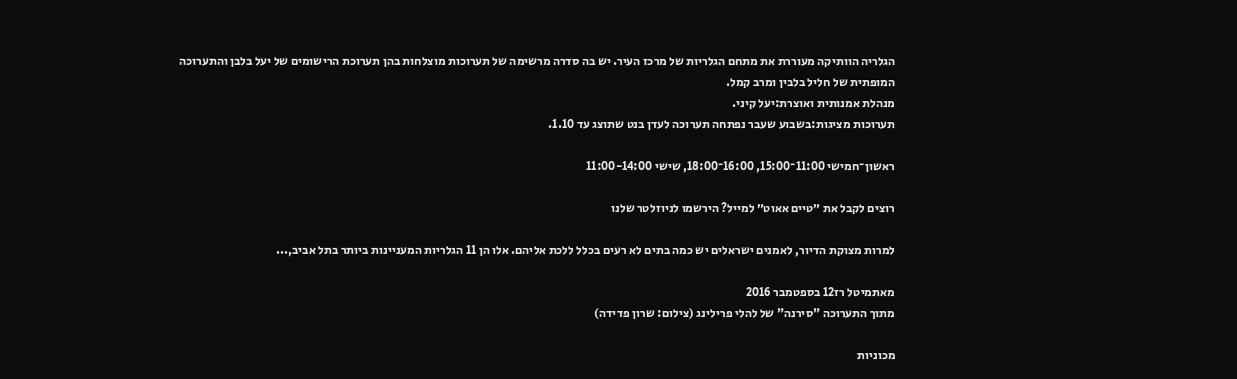הגלריה הוותיקה מעוררת את מתחם הגלריות של מרכז העיר. יש בה סדרה מרשימה של תערוכות מוצלחות בהן תערוכת הרישומים של יעל בלבן והתערוכה המופתית של חליל בלבין ומרב קמל.
מנהלת אמנותית ואוצרת:יעל קיני.
תערוכות מציגות:בשבוע שעבר נפתחה תערוכה לעדן בנט שתוצג עד 1.10.

ראשון־חמישי 11:00־15:00, 16:00־18:00, שישי 11:00-14:00

רוצים לקבל את ״טיים אאוט״ למייל? הירשמו לניוזלטר שלנו

למרות מצוקת הדיור, לאמנים ישראלים יש כמה בתים לא רעים בכלל ללכת אליהם. אלו הן 11 הגלריות המעניינות ביותר בתל אביב,...

מאתמיטל רז12 בספטמבר 2016
מתוך התערוכה "סירנה" של להלי פרילינג (צילום: שרון פדידה)

מכוניות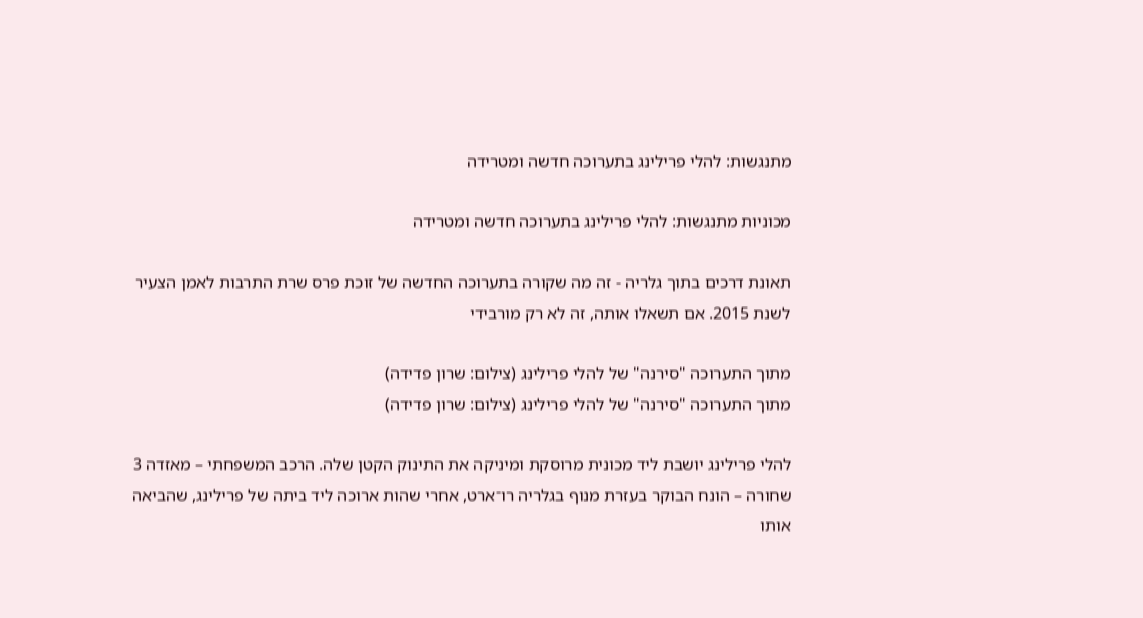מתנגשות: להלי פרילינג בתערוכה חדשה ומטרידה

מכוניות מתנגשות: להלי פרילינג בתערוכה חדשה ומטרידה

תאונת דרכים בתוך גלריה - זה מה שקורה בתערוכה החדשה של זוכת פרס שרת התרבות לאמן הצעיר לשנת 2015. אם תשאלו אותה, זה לא רק מורבידי

מתוך התערוכה "סירנה" של להלי פרילינג (צילום: שרון פדידה)
מתוך התערוכה "סירנה" של להלי פרילינג (צילום: שרון פדידה)

להלי פרילינג יושבת ליד מכונית מרוסקת ומיניקה את התינוק הקטן שלה. הרכב המשפחתי – מאזדה 3 שחורה – הונח הבוקר בעזרת מנוף בגלריה רו־ארט, אחרי שהות ארוכה ליד ביתה של פרילינג, שהביאה אותו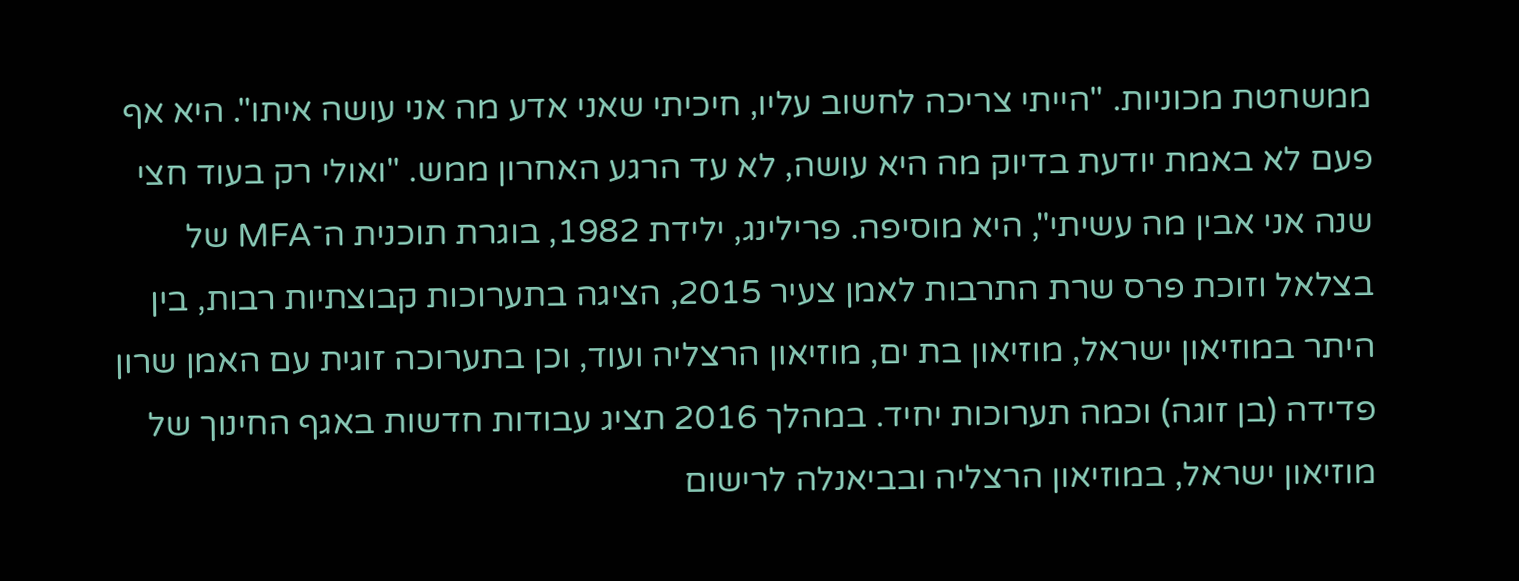ממשחטת מכוניות. "הייתי צריכה לחשוב עליו, חיכיתי שאני אדע מה אני עושה איתו". היא אף פעם לא באמת יודעת בדיוק מה היא עושה, לא עד הרגע האחרון ממש. "ואולי רק בעוד חצי שנה אני אבין מה עשיתי", היא מוסיפה. פרילינג, ילידת 1982, בוגרת תוכנית ה־MFA של בצלאל וזוכת פרס שרת התרבות לאמן צעיר 2015, הציגה בתערוכות קבוצתיות רבות, בין היתר במוזיאון ישראל, מוזיאון בת ים, מוזיאון הרצליה ועוד, וכן בתערוכה זוגית עם האמן שרון פדידה (בן זוגה) וכמה תערוכות יחיד. במהלך 2016 תציג עבודות חדשות באגף החינוך של מוזיאון ישראל, במוזיאון הרצליה ובביאנלה לרישום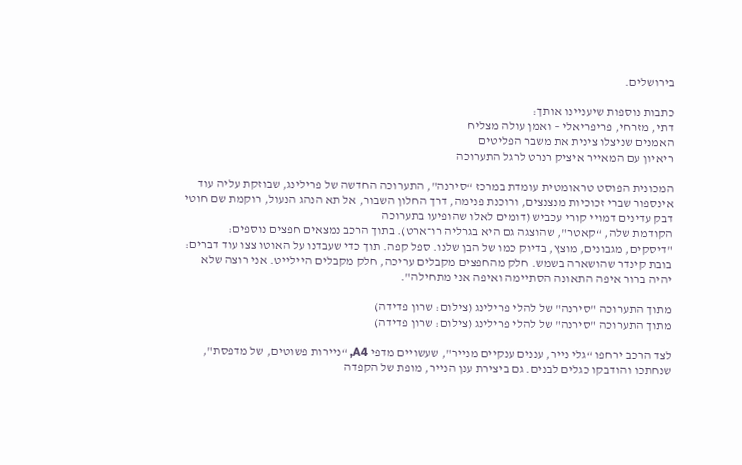בירושלים.

כתבות נוספות שיעניינו אותך:
דתי, מזרחי, פריפריאלי – ואמן עולה מצליח
האמנים שניצלו צינית את משבר הפליטים
ריאיון עם המאייר איציק רנרט לרגל התערוכה

המכונית הפוסט טראומטית עומדת במרכז “סירנה", התערוכה החדשה של פרילינג, שבוזקת עליה עוד אינספור שברי זכוכיות מנצנצים, ורוכנת פנימה, דרך החלון השבור, אל תא הנהג הנעול, רוקמת שם חוטי דבק עדינים דמויי קורי עכביש (דומים לאלו שהופיעו בתערוכה
הקודמת שלה, “קאטר", שהוצגה גם היא בגרליה רו־ארט). בתוך הרכב נמצאים חפצים נוספים: "דיסקים, מגבונים, מוצץ, בדיוק כמו של הבן שלנו. ספל קפה. תוך כדי שעבדנו על האוטו צצו עוד דברים: בובת קינדר שהושארה בשמש. חלק מהחפצים מקבלים עריכה, חלק מקבלים היילייט. אני רוצה שלא יהיה ברור איפה התאונה הסתיימה ואיפה אני מתחילה".

מתוך התערוכה "סירנה" של להלי פרילינג (צילום: שרון פדידה)
מתוך התערוכה "סירנה" של להלי פרילינג (צילום: שרון פדידה)

לצד הרכב ירחפו “גלי נייר, עננים ענקיים מנייר", שעשויים מדפי A4, “ניירות פשוטים, של מדפסת", שנחתכו והודבקו כגלים לבנים. גם ביצירת ענן הנייר, מופת של הקפדה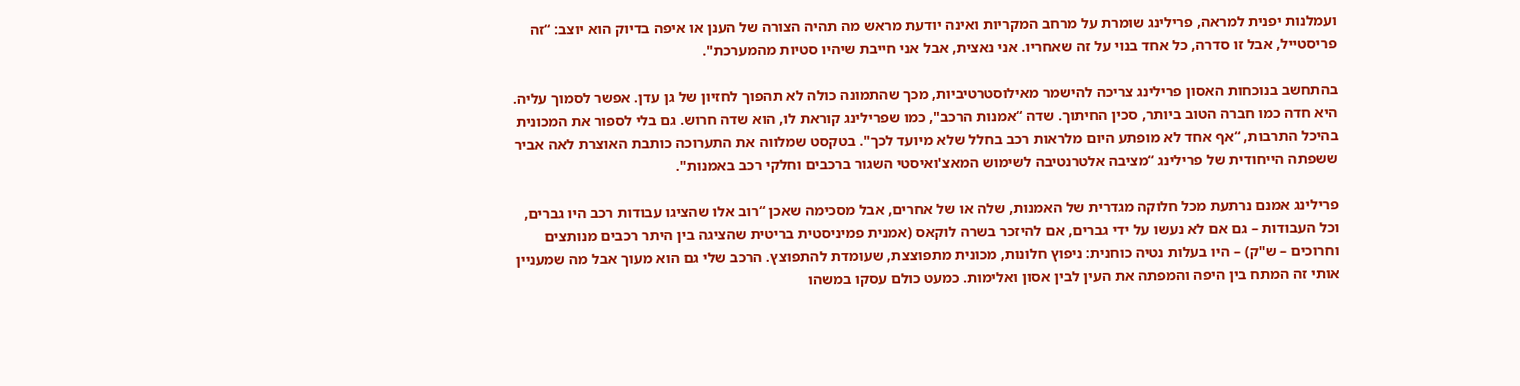ועמלנות יפנית למראה, פרילינג שומרת על מרחב המקריות ואינה יודעת מראש מה תהיה הצורה של הענן או איפה בדיוק הוא יוצב: “זה פריסטייל, אבל זו סדרה, כל אחד בנוי על זה שאחריו. אני נאצית, אבל אני חייבת שיהיו סטיות מהמערכת".

בהתחשב בנוכחות האסון פרילינג צריכה להישמר מאילוסטרטיביות, מכך שהתמונה כולה לא תהפוך לחזיון של גן עדן. אפשר לסמוך עליה. היא חדה כמו חברה הטוב ביותר, סכין החיתוך. שדה “אמנות הרכב", כמו שפרילינג קוראת לו, הוא שדה חרוש. גם בלי לספור את המכונית בהיכל התרבות, “אף אחד לא מופתע היום מלראות רכב בחלל שלא מיועד לכך". בטקסט שמלווה את התערוכה כותבת האוצרת לאה אביר ששפתה הייחודית של פרילינג “מציבה אלטרנטיבה לשימוש המאצ'ואיסטי השגור ברכבים וחלקי רכב באמנות".

פרילינג אמנם נרתעת מכל חלוקה מגדרית של האמנות, שלה או של אחרים, אבל מסכימה שאכן “רוב אלו שהציגו עבודות רכב היו גברים, וכל העבודות – גם אם לא נעשו על ידי גברים, אם להיזכר בשרה לוקאס (אמנית פמיניסטית בריטית שהציגה בין היתר רכבים מנותצים וחרוכים – ש"ק) – היו בעלות נטיה כוחנית: ניפוץ חלונות, מכונית מתפוצצת, שעומדת להתפוצץ. הרכב שלי גם הוא מעוך אבל מה שמעניין אותי זה המתח בין היפה והמפתה את העין לבין אסון ואלימות. כמעט כולם עסקו במשהו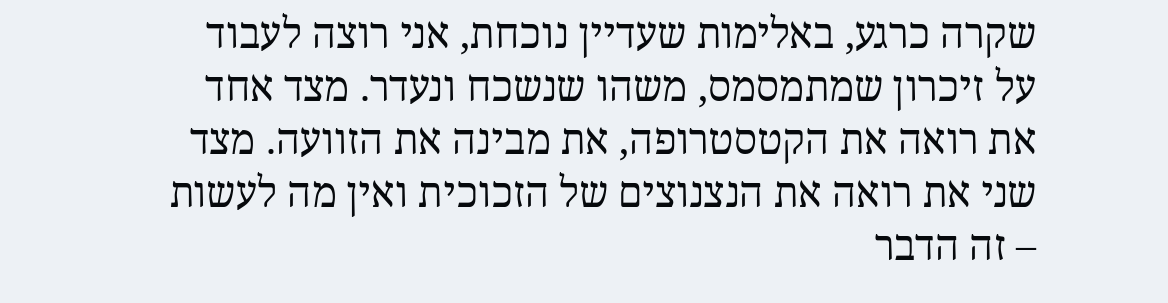שקרה כרגע, באלימות שעדיין נוכחת, אני רוצה לעבוד על זיכרון שמתמסמס, משהו שנשכח ונעדר. מצד אחד את רואה את הקטסטרופה, את מבינה את הזוועה. מצד שני את רואה את הנצנוצים של הזכוכית ואין מה לעשות – זה הדבר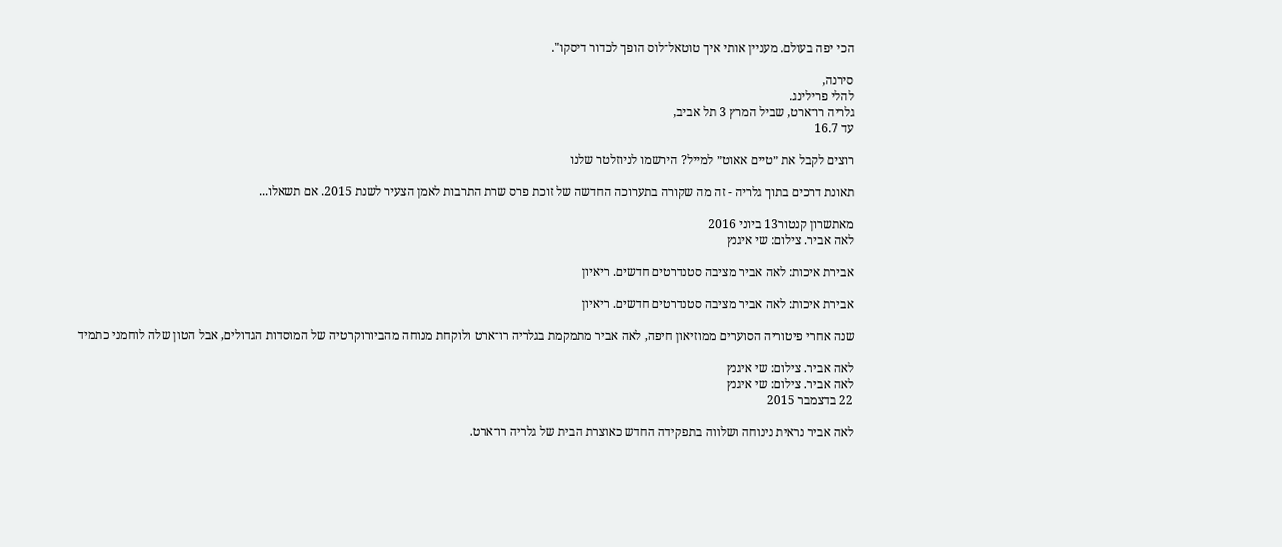הכי יפה בעולם. מעניין אותי איך טוטאל־לוס הופך לכדור דיסקו".

סירנה,
להלי פרילינג.
גלריה רו־ארט, שביל המרץ 3 תל אביב,
עד 16.7

רוצים לקבל את ״טיים אאוט״ למייל? הירשמו לניוזלטר שלנו

תאונת דרכים בתוך גלריה - זה מה שקורה בתערוכה החדשה של זוכת פרס שרת התרבות לאמן הצעיר לשנת 2015. אם תשאלו...

מאתשרון קנטור13 ביוני 2016
לאה אביר. צילום: שי איגנץ

אבירת איכות: לאה אביר מציבה סטנדרטים חדשים. ריאיון

אבירת איכות: לאה אביר מציבה סטנדרטים חדשים. ריאיון

שנה אחרי פיטוריה הסוערים ממוזיאון חיפה, לאה אביר מתמקמת בגלריה רו־ארט ולוקחת מנוחה מהביורוקרטיה של המוסדות הגדולים, אבל הטון שלה לוחמני כתמיד

לאה אביר. צילום: שי איגנץ
לאה אביר. צילום: שי איגנץ
22 בדצמבר 2015

לאה אביר נראית נינוחה ושלווה בתפקידה החדש כאוצרת הבית של גלריה רו־ארט.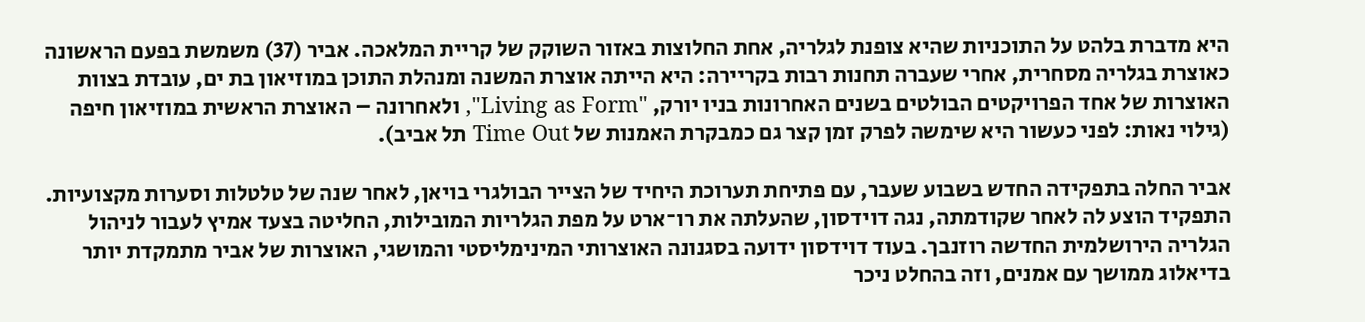היא מדברת בלהט על התוכניות שהיא צופנת לגלריה, אחת החלוצות באזור השוקק של קריית המלאכה. אביר (37) משמשת בפעם הראשונה כאוצרת בגלריה מסחרית, אחרי שעברה תחנות רבות בקריירה: היא הייתה אוצרת המשנה ומנהלת התוכן במוזיאון בת ים, עובדת בצוות האוצרות של אחד הפרויקטים הבולטים בשנים האחרונות בניו יורק, "Living as Form", ולאחרונה – האוצרת הראשית במוזיאון חיפה (גילוי נאות: לפני כעשור היא שימשה לפרק זמן קצר גם כמבקרת האמנות של Time Out תל אביב).

אביר החלה בתפקידה החדש בשבוע שעבר, עם פתיחת תערוכת היחיד של הצייר הבולגרי בויאן, לאחר שנה של טלטלות וסערות מקצועיות. התפקיד הוצע לה לאחר שקודמתה, נגה דוידסון, שהעלתה את רו־ארט על מפת הגלריות המובילות, החליטה בצעד אמיץ לעבור לניהול הגלריה הירושלמית החדשה רוזנבך. בעוד דוידסון ידועה בסגנונה האוצרותי המינימליסטי והמושגי, האוצרות של אביר מתמקדת יותר בדיאלוג ממושך עם אמנים, וזה בהחלט ניכר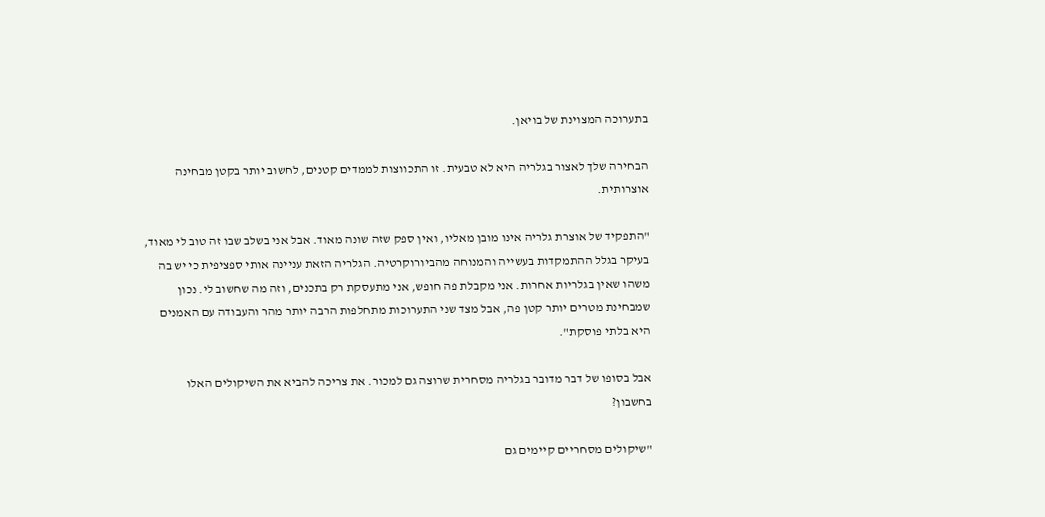בתערוכה המצוינת של בויאן.

הבחירה שלך לאצור בגלריה היא לא טבעית. זו התכווצות לממדים קטנים, לחשוב יותר בקטן מבחינה אוצרותית.

"התפקיד של אוצרת גלריה אינו מובן מאליו, ואין ספק שזה שונה מאוד. אבל אני בשלב שבו זה טוב לי מאוד, בעיקר בגלל ההתמקדות בעשייה והמנוחה מהביורוקרטיה. הגלריה הזאת עניינה אותי ספציפית כי יש בה משהו שאין בגלריות אחרות. אני מקבלת פה חופש, אני מתעסקת רק בתכנים, וזה מה שחשוב לי. נכון שמבחינת מטרים יותר קטן פה, אבל מצד שני התערוכות מתחלפות הרבה יותר מהר והעבודה עם האמנים היא בלתי פוסקת".

אבל בסופו של דבר מדובר בגלריה מסחרית שרוצה גם למכור. את צריכה להביא את השיקולים האלו בחשבון?

"שיקולים מסחריים קיימים גם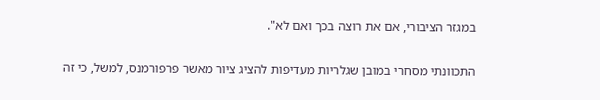במגזר הציבורי, אם את רוצה בכך ואם לא".

התכוונתי מסחרי במובן שגלריות מעדיפות להציג ציור מאשר פרפורמנס, למשל, כי זה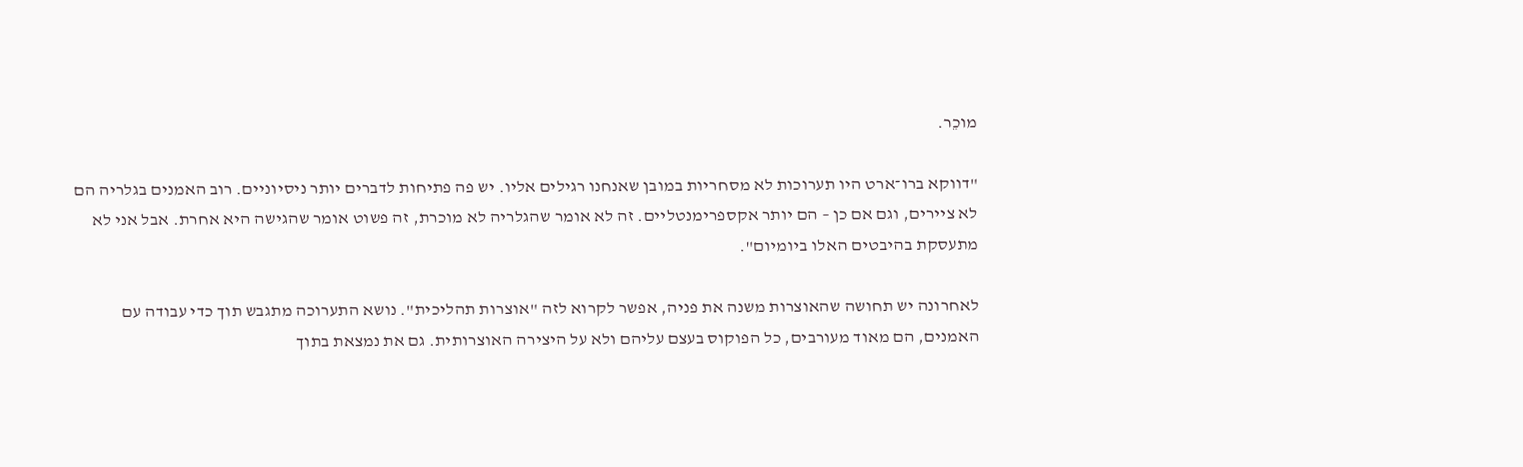מוכֵר.

"דווקא ברו־ארט היו תערוכות לא מסחריות במובן שאנחנו רגילים אליו. יש פה פתיחות לדברים יותר ניסיוניים. רוב האמנים בגלריה הם לא ציירים, וגם אם כן – הם יותר אקספרימנטליים. זה לא אומר שהגלריה לא מוכרת, זה פשוט אומר שהגישה היא אחרת. אבל אני לא מתעסקת בהיבטים האלו ביומיום".

לאחרונה יש תחושה שהאוצרות משנה את פניה, אפשר לקרוא לזה "אוצרות תהליכית". נושא התערוכה מתגבש תוך כדי עבודה עם האמנים, הם מאוד מעורבים, כל הפוקוס בעצם עליהם ולא על היצירה האוצרותית. גם את נמצאת בתוך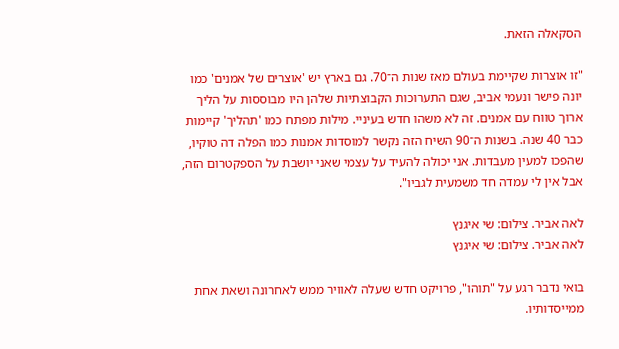הסקאלה הזאת.

"זו אוצרות שקיימת בעולם מאז שנות ה־70. גם בארץ יש 'אוצרים של אמנים' כמו יונה פישר ונעמי אביב, שגם התערוכות הקבוצתיות שלהן היו מבוססות על הליך ארוך טווח עם אמנים. זה לא משהו חדש בעיניי. מילות מפתח כמו 'תהליך' קיימות כבר 40 שנה. בשנות ה־90 השיח הזה נקשר למוסדות אמנות כמו הפלה דה טוקיו, שהפכו למעין מעבדות. אני יכולה להעיד על עצמי שאני יושבת על הספקטרום הזה, אבל אין לי עמדה חד משמעית לגביו".

לאה אביר. צילום: שי איגנץ
לאה אביר. צילום: שי איגנץ

בואי נדבר רגע על "תוהו", פרויקט חדש שעלה לאוויר ממש לאחרונה ושאת אחת ממייסדותיו.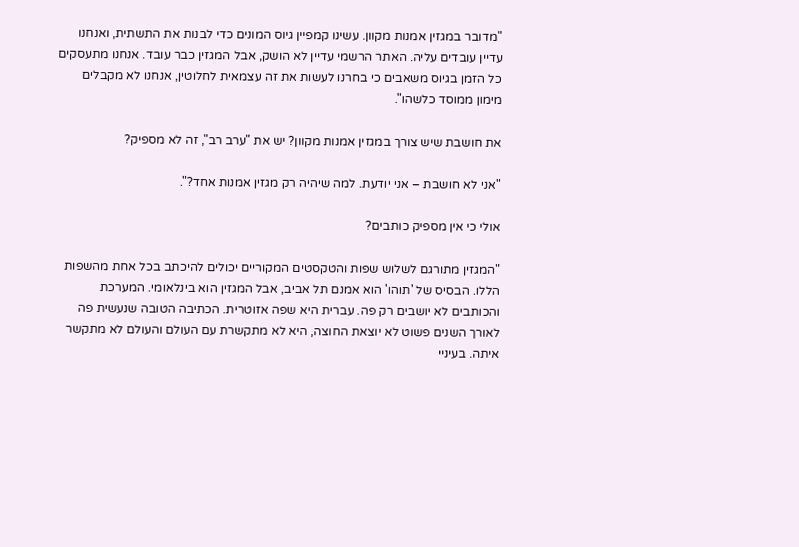"מדובר במגזין אמנות מקוון. עשינו קמפיין גיוס המונים כדי לבנות את התשתית, ואנחנו עדיין עובדים עליה. האתר הרשמי עדיין לא הושק, אבל המגזין כבר עובד. אנחנו מתעסקים כל הזמן בגיוס משאבים כי בחרנו לעשות את זה עצמאית לחלוטין, אנחנו לא מקבלים מימון ממוסד כלשהו".

את חושבת שיש צורך במגזין אמנות מקוון? יש את "ערב רב", זה לא מספיק?

"אני לא חושבת – אני יודעת. למה שיהיה רק מגזין אמנות אחד?".

אולי כי אין מספיק כותבים?

"המגזין מתורגם לשלוש שפות והטקסטים המקוריים יכולים להיכתב בכל אחת מהשפות הללו. הבסיס של 'תוהו' הוא אמנם תל אביב, אבל המגזין הוא בינלאומי. המערכת והכותבים לא יושבים רק פה. עברית היא שפה אזוטרית. הכתיבה הטובה שנעשית פה לאורך השנים פשוט לא יוצאת החוצה, היא לא מתקשרת עם העולם והעולם לא מתקשר איתה. בעיניי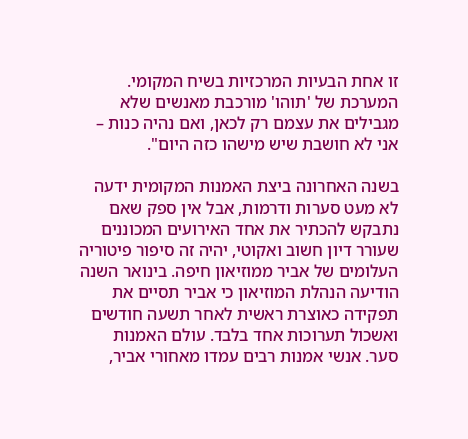זו אחת הבעיות המרכזיות בשיח המקומי. המערכת של 'תוהו' מורכבת מאנשים שלא מגבילים את עצמם רק לכאן, ואם נהיה כנות – אני לא חושבת שיש מישהו כזה היום".

בשנה האחרונה ביצת האמנות המקומית ידעה לא מעט סערות ודרמות, אבל אין ספק שאם נתבקש להכתיר את אחד האירועים המכוננים שעורר דיון חשוב ואקוטי, יהיה זה סיפור פיטוריה העלומים של אביר ממוזיאון חיפה. בינואר השנה הודיעה הנהלת המוזיאון כי אביר תסיים את תפקידה כאוצרת ראשית לאחר תשעה חודשים ואשכול תערוכות אחד בלבד. עולם האמנות סער. אנשי אמנות רבים עמדו מאחורי אביר,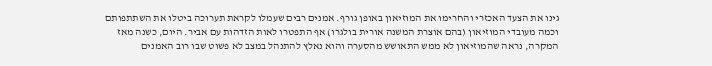גינו את הצעד האכזרי והחרימו את המוזיאון באופן גורף. אמנים רבים שעמלו לקראת תערוכה ביטלו את השתתפותם וכמה מעובדי המוזיאון (בהם אוצרת המשנה אורית בולגרו) אף התפטרו לאות הזדהות עם אביר. היום, כשנה מאז המקרה, נראה שהמוזיאון לא ממש התאושש מהסערה והוא נאלץ להתנהל במצב לא פשוט שבו רוב האמנים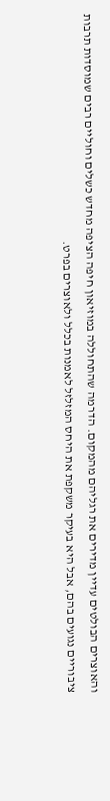והאוצרים הבולטים עדיין מדירים את רגליהם מהמקום. הדרמה שהתחוללה במוזיאון חיפה הציפה מחדש כשלים וחוליים רבים שמוסדות תרבות ציבוריים נגועים בהם, אבל היא בעיקר משקפת את היחס המזלזל לאמנות בכלל ולאוצרים בפרט.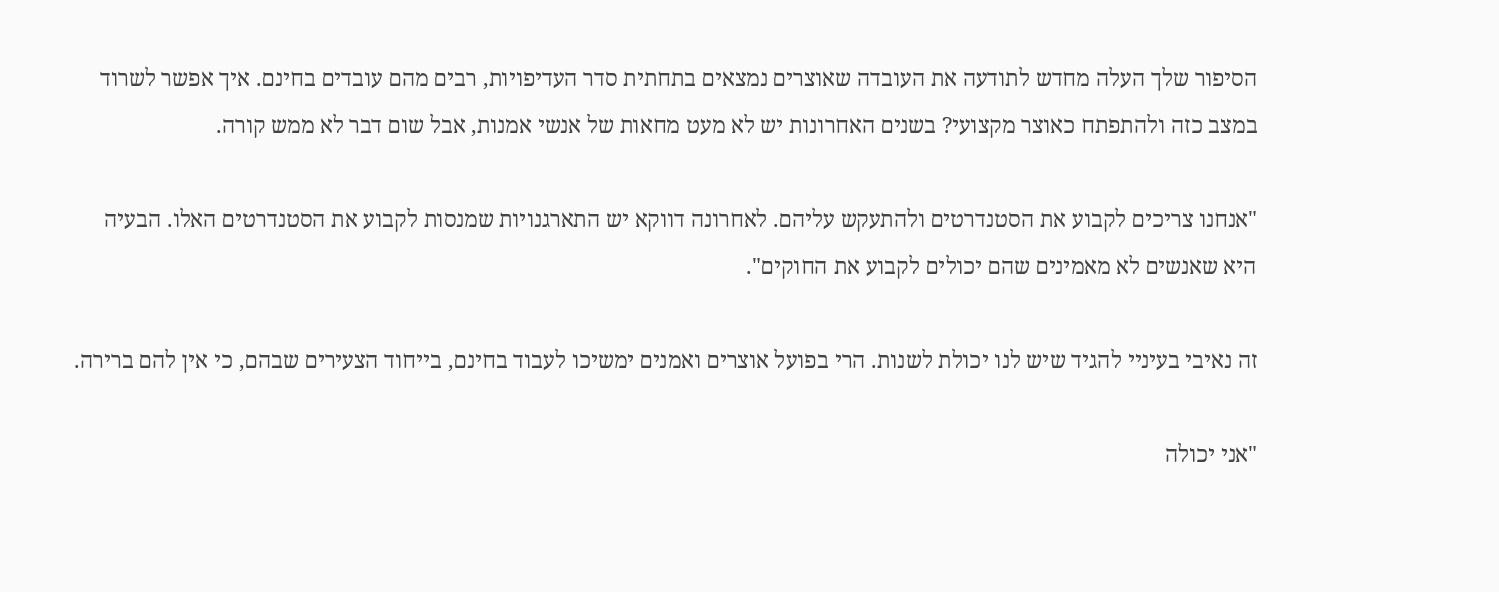הסיפור שלך העלה מחדש לתודעה את העובדה שאוצרים נמצאים בתחתית סדר העדיפויות, רבים מהם עובדים בחינם. איך אפשר לשרוד במצב כזה ולהתפתח כאוצר מקצועי? בשנים האחרונות יש לא מעט מחאות של אנשי אמנות, אבל שום דבר לא ממש קורה.

"אנחנו צריכים לקבוע את הסטנדרטים ולהתעקש עליהם. לאחרונה דווקא יש התארגנויות שמנסות לקבוע את הסטנדרטים האלו. הבעיה היא שאנשים לא מאמינים שהם יכולים לקבוע את החוקים".

זה נאיבי בעיניי להגיד שיש לנו יכולת לשנות. הרי בפועל אוצרים ואמנים ימשיכו לעבוד בחינם, בייחוד הצעירים שבהם, כי אין להם ברירה.

"אני יכולה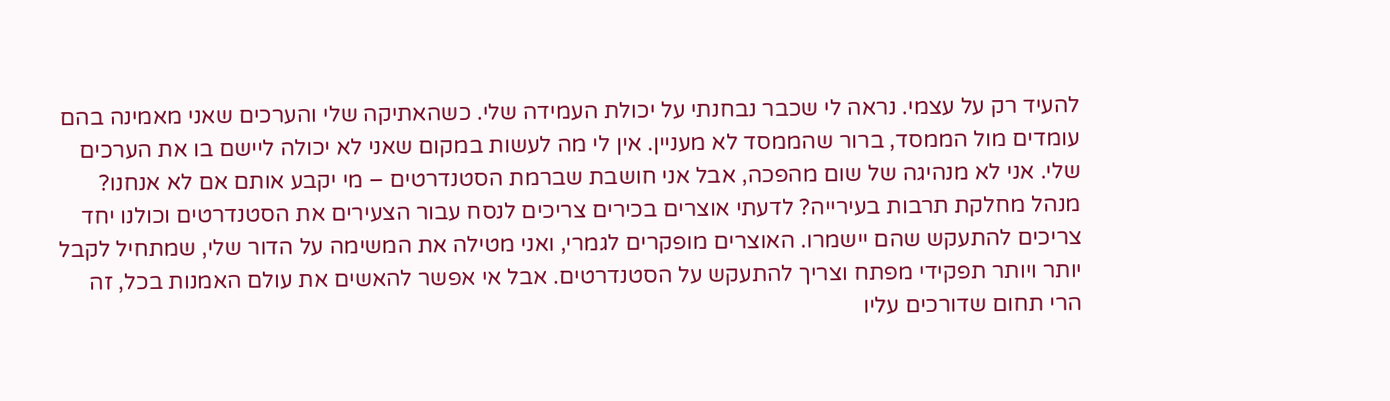להעיד רק על עצמי. נראה לי שכבר נבחנתי על יכולת העמידה שלי. כשהאתיקה שלי והערכים שאני מאמינה בהם עומדים מול הממסד, ברור שהממסד לא מעניין. אין לי מה לעשות במקום שאני לא יכולה ליישם בו את הערכים שלי. אני לא מנהיגה של שום מהפכה, אבל אני חושבת שברמת הסטנדרטים – מי יקבע אותם אם לא אנחנו? מנהל מחלקת תרבות בעירייה? לדעתי אוצרים בכירים צריכים לנסח עבור הצעירים את הסטנדרטים וכולנו יחד צריכים להתעקש שהם יישמרו. האוצרים מופקרים לגמרי, ואני מטילה את המשימה על הדור שלי, שמתחיל לקבל יותר ויותר תפקידי מפתח וצריך להתעקש על הסטנדרטים. אבל אי אפשר להאשים את עולם האמנות בכל, זה הרי תחום שדורכים עליו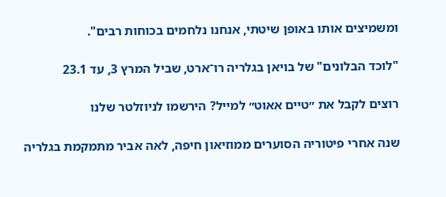ומשמיצים אותו באופן שיטתי, אנחנו נלחמים בכוחות רבים".

"לוכד הבלונים" של בויאן בגלריה רו־ארט, שביל המרץ 3, עד 23.1

רוצים לקבל את ״טיים אאוט״ למייל? הירשמו לניוזלטר שלנו

שנה אחרי פיטוריה הסוערים ממוזיאון חיפה, לאה אביר מתמקמת בגלריה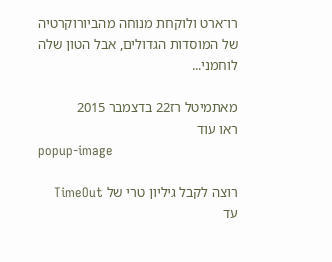רו־ארט ולוקחת מנוחה מהביורוקרטיה של המוסדות הגדולים, אבל הטון שלה לוחמני...

מאתמיטל רז22 בדצמבר 2015
ראו עוד
popup-image

רוצה לקבל גיליון טרי של TimeOut עד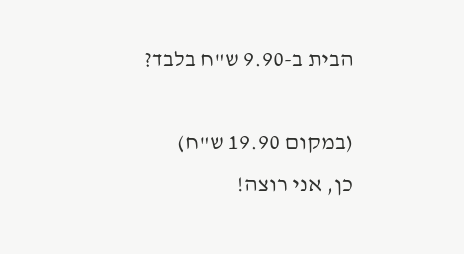הבית ב-9.90 ש"ח בלבד?

(במקום 19.90 ש"ח)
כן, אני רוצה!